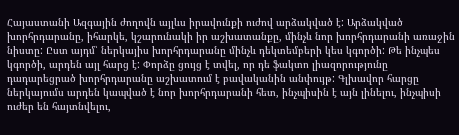Հայաստանի Ազգային ժողովն այլևս իրավունքի ուժով արձակված է: Արձակված խորհրդարանը, իհարկե, կշարունակի իր աշխատանքը, մինչև նոր խորհրդարանի առաջին նիստը: Ըստ այդմ՝ ներկայիս խորհրդարանը մինչև դեկտեմբերի կես կգործի: Թե ինչպես կգործի, արդեն այլ հարց է: Փորձը ցույց է տվել, որ դե ֆակտո լիազորությունը դադարեցրած խորհրդարանը աշխատում է բավականին անփույթ: Գլխավոր հարցը ներկայումս արդեն կապված է նոր խորհրդարանի հետ, ինչպիսին է այն լինելու, ինչպիսի ուժեր են հայտնվելու,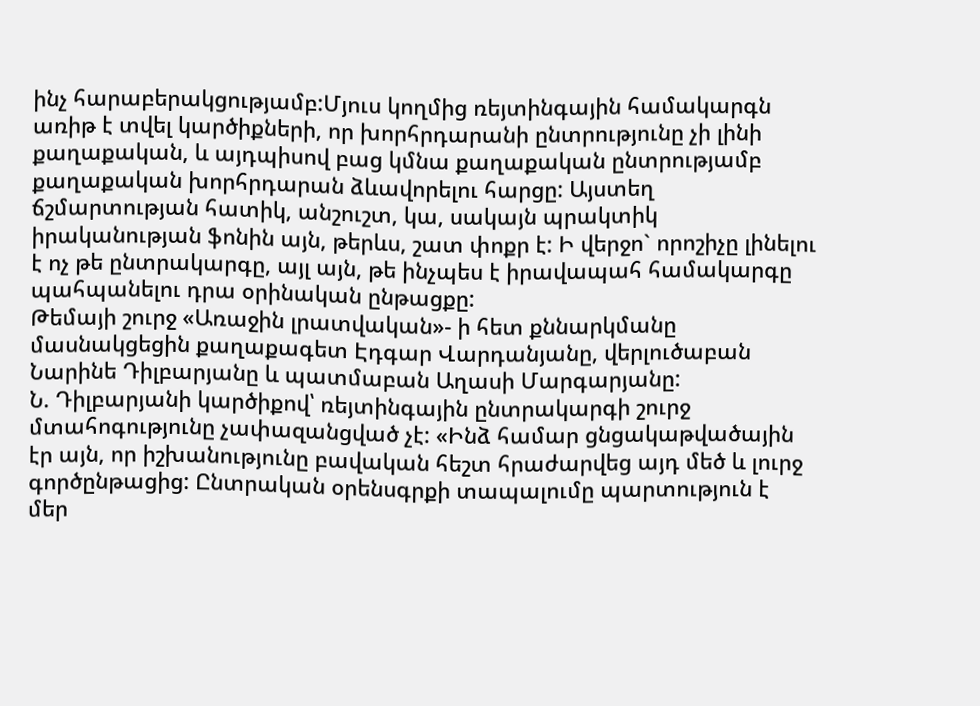ինչ հարաբերակցությամբ:Մյուս կողմից ռեյտինգային համակարգն առիթ է տվել կարծիքների, որ խորհրդարանի ընտրությունը չի լինի քաղաքական, և այդպիսով բաց կմնա քաղաքական ընտրությամբ քաղաքական խորհրդարան ձևավորելու հարցը: Այստեղ ճշմարտության հատիկ, անշուշտ, կա, սակայն պրակտիկ իրականության ֆոնին այն, թերևս, շատ փոքր է: Ի վերջո` որոշիչը լինելու է ոչ թե ընտրակարգը, այլ այն, թե ինչպես է իրավապահ համակարգը պահպանելու դրա օրինական ընթացքը:
Թեմայի շուրջ «Առաջին լրատվական»- ի հետ քննարկմանը մասնակցեցին քաղաքագետ Էդգար Վարդանյանը, վերլուծաբան Նարինե Դիլբարյանը և պատմաբան Աղասի Մարգարյանը:
Ն. Դիլբարյանի կարծիքով՝ ռեյտինգային ընտրակարգի շուրջ մտահոգությունը չափազանցված չէ: «Ինձ համար ցնցակաթվածային էր այն, որ իշխանությունը բավական հեշտ հրաժարվեց այդ մեծ և լուրջ գործընթացից: Ընտրական օրենսգրքի տապալումը պարտություն է մեր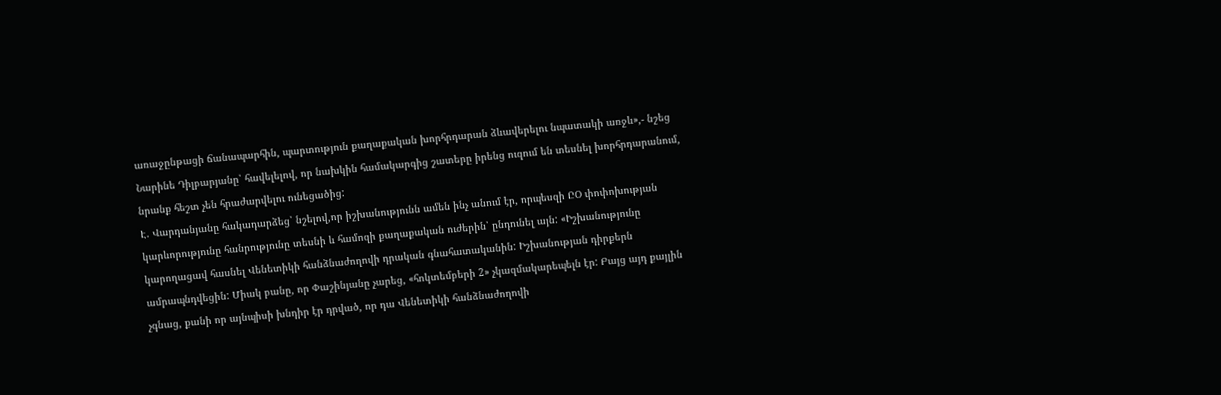առաջընթացի ճանապարհին, պարտություն քաղաքական խորհրդարան ձևավերելու նպատակի առջև»,- նշեց Նարինե Դիլբարյանը՝ հավելելով, որ նախկին համակարգից շատերը իրենց ուզում են տեսնել խորհրդարանում, նրանք հեշտ չեն հրաժարվելու ունեցածից:
Է. Վարդանյանը հակադարձեց՝ նշելով,որ իշխանությունն ամեն ինչ անում էր, որպեսզի ԸՕ փոփոխության կարևորությունը հանրությունը տեսնի և համոզի քաղաքական ուժերին՝ ընդունել այն: «Իշխանությունը կարողացավ հասնել Վենետիկի հանձնաժողովի դրական գնահատականին: Իշխանության դիրքերն ամրապնդվեցին: Միակ բանը, որ Փաշինյանը չարեց, «հոկտեմբերի 2» չկազմակարեպելն էր: Բայց այդ քայլին չգնաց, քանի որ այնպիսի խնդիր էր դրված, որ դա Վենետիկի հանձնաժողովի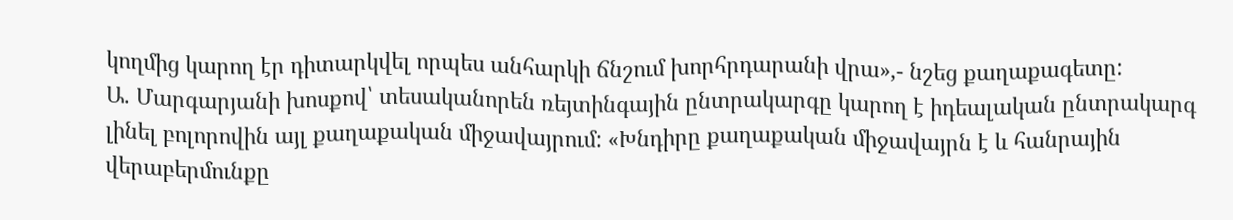կողմից կարող էր դիտարկվել որպես անհարկի ճնշում խորհրդարանի վրա»,- նշեց քաղաքագետը:
Ա. Մարգարյանի խոսքով՝ տեսականորեն ռեյտինգային ընտրակարգը կարող է իդեալական ընտրակարգ լինել բոլորովին այլ քաղաքական միջավայրում: «Խնդիրը քաղաքական միջավայրն է և հանրային վերաբերմունքը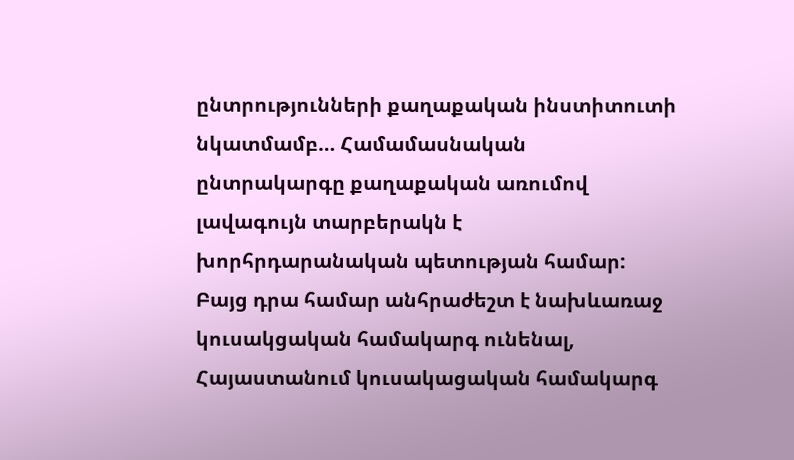ընտրությունների քաղաքական ինստիտուտի նկատմամբ… Համամասնական ընտրակարգը քաղաքական առումով լավագույն տարբերակն է խորհրդարանական պետության համար: Բայց դրա համար անհրաժեշտ է նախևառաջ կուսակցական համակարգ ունենալ, Հայաստանում կուսակացական համակարգ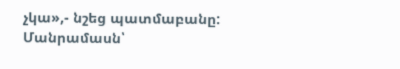չկա»,- նշեց պատմաբանը:
Մանրամասն՝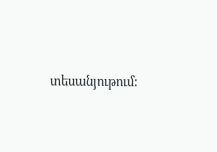տեսանյութում: